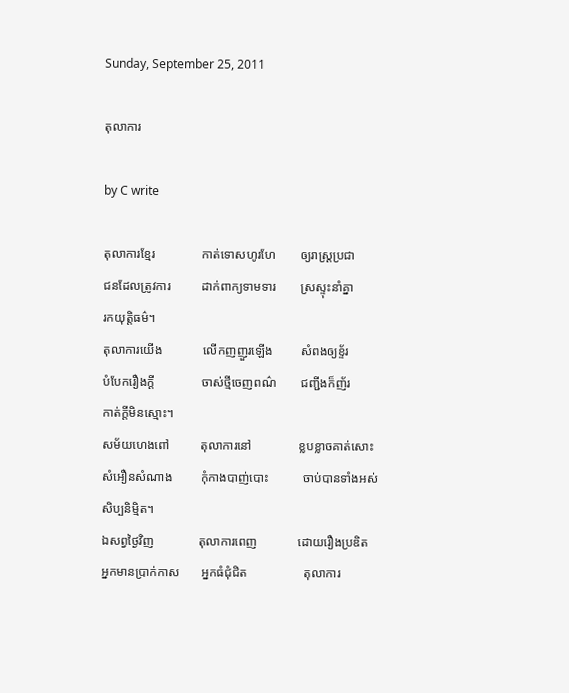Sunday, September 25, 2011

តុលាការ

by C write

តុលាការខ្មែរ               កាត់ទោសហូរហែ        ឲ្យរាស្រ្តប្រជា
ជនដែលត្រូវការ          ដាក់ពាក្យទាមទារ        ស្រស្ទុះនាំគ្នា
រកយុត្តិធម៌។
តុលាការយើង             លើកញញួរឡើង         សំពងឲ្យខ្ទ័រ
បំបែករឿងក្ដី               ចាស់ថ្មីចេញពណ៌        ជញ្ជីងក៏ញ័រ
កាត់ក្ដីមិនស្មោះ។
សម័យហេងពៅ          តុលាការនៅ               ខ្លបខ្លាចគាត់សោះ
សំអឿនសំណាង         កុំកាងបាញ់បោះ           ចាប់បានទាំងអស់
សិប្បនិម្មិត។
ឯសព្វថ្ងៃវិញ              តុលាការពេញ             ដោយរឿងប្រឌិត
អ្នកមានប្រាក់កាស       អ្នកធំជុំជិត                  តុលាការ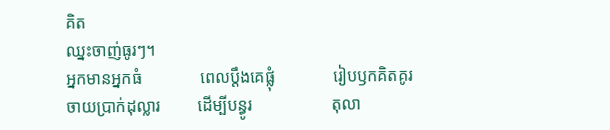គិត
ឈ្នះចាញ់ធូរៗ។
អ្នកមានអ្នកធំ              ពេលប្ដឹងគេផ្លុំ              រៀបឫកគិតគូរ
ចាយប្រាក់ដុល្លារ         ដើម្បីបន្ធូរ                   តុលា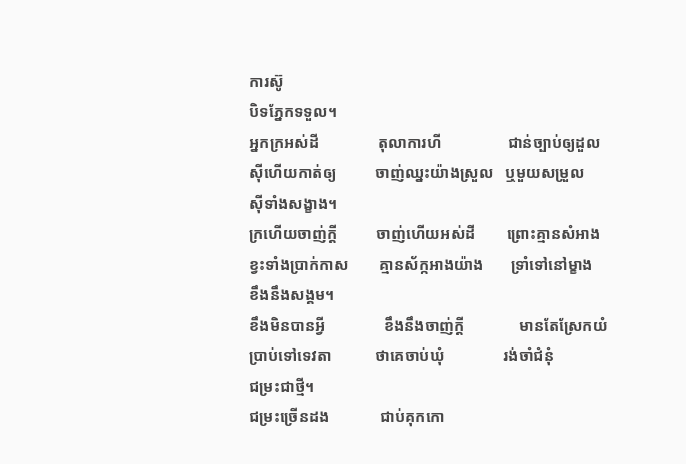ការស៊ូ
បិទភ្នែកទទួល។
អ្នកក្រអស់ដី               តុលាការហី                 ជាន់ច្បាប់ឲ្យដួល
ស៊ីហើយកាត់ឲ្យ          ចាញ់ឈ្នះយ៉ាងស្រួល   ឬមួយសម្រួល
ស៊ីទាំងសង្ខាង។
ក្រហើយចាញ់ក្ដី          ចាញ់ហើយអស់ដី        ព្រោះគ្មានសំអាង
ខ្វះទាំងប្រាក់កាស        គ្មានស័ក្កអាងយ៉ាង       ទ្រាំទៅនៅម្ខាង
ខឹងនឹងសង្គម។
ខឹងមិនបានអ្វី               ខឹងនឹងចាញ់ក្ដី              មានតែស្រែកយំ
ប្រាប់ទៅទេវតា           ថាគេចាប់ឃុំ               រង់ចាំជំនុំ
ជម្រះជាថ្មី។
ជម្រះច្រើនដង             ជាប់គុកកោ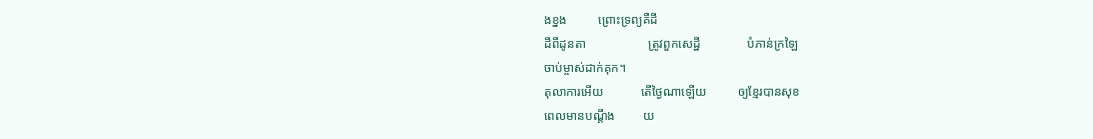ងខ្នង          ព្រោះទ្រព្យគឺដី
ដីពីដូនតា                    ត្រូវពួកសេដ្ឋី               បំភាន់ក្រឡៃ
ចាប់ម្ចាស់ដាក់គុក។
តុលាការអើយ            តើថ្ងៃណាឡើយ          ឲ្យខ្មែរបានសុខ
ពេលមានបណ្ដឹង         យ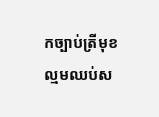កច្បាប់ត្រីមុខ          ល្មមឈប់ស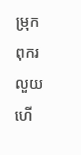ម្រុក
ពុករលួយហើ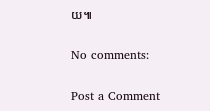យ៕

No comments:

Post a Comment